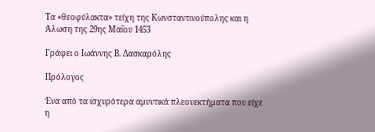Τα «θεοφύλακτα» τείχη της Κωνσταντινούπολης και η Άλωση της 29ης Μαΐου 1453

Γράφει ο Ιωάννης Β. Δασκαρόλης

Πρόλογος

Ένα από τα ισχυρότερα αμυντικά πλεονεκτήματα που είχε η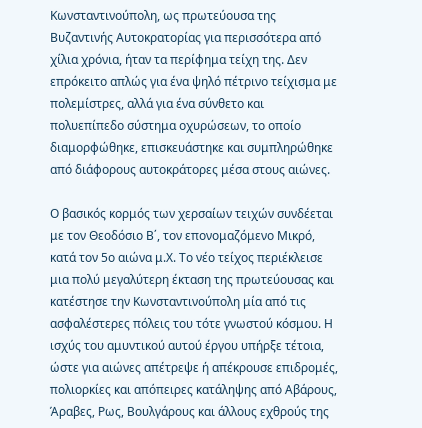Κωνσταντινούπολη, ως πρωτεύουσα της Βυζαντινής Αυτοκρατορίας για περισσότερα από χίλια χρόνια, ήταν τα περίφημα τείχη της. Δεν επρόκειτο απλώς για ένα ψηλό πέτρινο τείχισμα με πολεμίστρες, αλλά για ένα σύνθετο και πολυεπίπεδο σύστημα οχυρώσεων, το οποίο διαμορφώθηκε, επισκευάστηκε και συμπληρώθηκε από διάφορους αυτοκράτορες μέσα στους αιώνες.

Ο βασικός κορμός των χερσαίων τειχών συνδέεται με τον Θεοδόσιο Β΄, τον επονομαζόμενο Μικρό, κατά τον 5ο αιώνα μ.Χ. Το νέο τείχος περιέκλεισε μια πολύ μεγαλύτερη έκταση της πρωτεύουσας και κατέστησε την Κωνσταντινούπολη μία από τις ασφαλέστερες πόλεις του τότε γνωστού κόσμου. Η ισχύς του αμυντικού αυτού έργου υπήρξε τέτοια, ώστε για αιώνες απέτρεψε ή απέκρουσε επιδρομές, πολιορκίες και απόπειρες κατάληψης από Αβάρους, Άραβες, Ρως, Βουλγάρους και άλλους εχθρούς της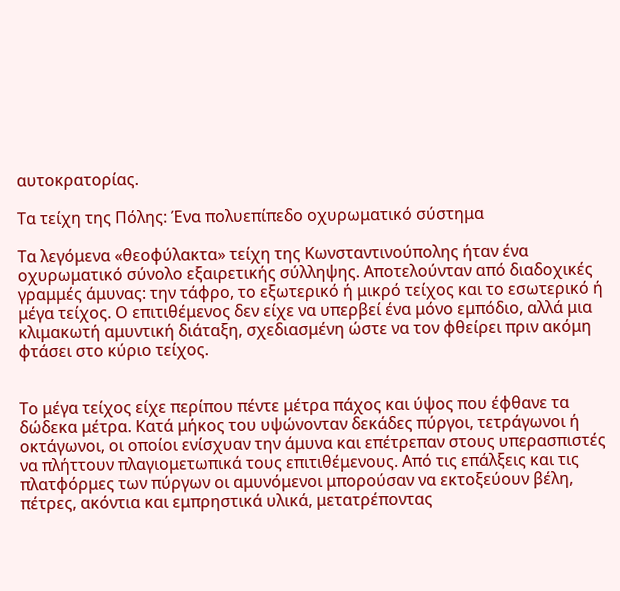αυτοκρατορίας.

Τα τείχη της Πόλης: Ένα πολυεπίπεδο οχυρωματικό σύστημα

Τα λεγόμενα «θεοφύλακτα» τείχη της Κωνσταντινούπολης ήταν ένα οχυρωματικό σύνολο εξαιρετικής σύλληψης. Αποτελούνταν από διαδοχικές γραμμές άμυνας: την τάφρο, το εξωτερικό ή μικρό τείχος και το εσωτερικό ή μέγα τείχος. Ο επιτιθέμενος δεν είχε να υπερβεί ένα μόνο εμπόδιο, αλλά μια κλιμακωτή αμυντική διάταξη, σχεδιασμένη ώστε να τον φθείρει πριν ακόμη φτάσει στο κύριο τείχος.


Το μέγα τείχος είχε περίπου πέντε μέτρα πάχος και ύψος που έφθανε τα δώδεκα μέτρα. Κατά μήκος του υψώνονταν δεκάδες πύργοι, τετράγωνοι ή οκτάγωνοι, οι οποίοι ενίσχυαν την άμυνα και επέτρεπαν στους υπερασπιστές να πλήττουν πλαγιομετωπικά τους επιτιθέμενους. Από τις επάλξεις και τις πλατφόρμες των πύργων οι αμυνόμενοι μπορούσαν να εκτοξεύουν βέλη, πέτρες, ακόντια και εμπρηστικά υλικά, μετατρέποντας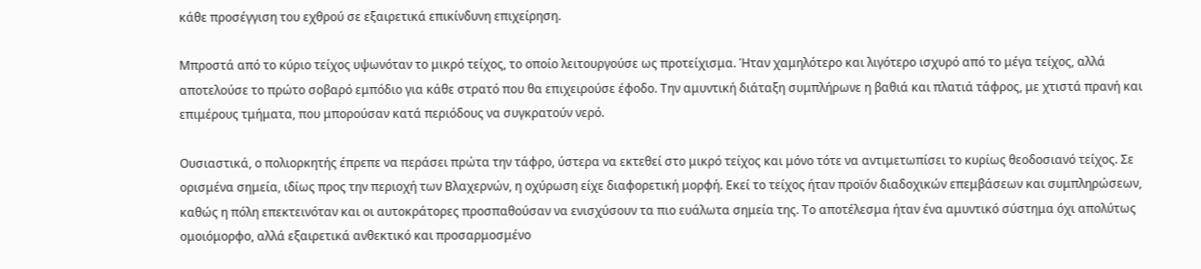κάθε προσέγγιση του εχθρού σε εξαιρετικά επικίνδυνη επιχείρηση.

Μπροστά από το κύριο τείχος υψωνόταν το μικρό τείχος, το οποίο λειτουργούσε ως προτείχισμα. Ήταν χαμηλότερο και λιγότερο ισχυρό από το μέγα τείχος, αλλά αποτελούσε το πρώτο σοβαρό εμπόδιο για κάθε στρατό που θα επιχειρούσε έφοδο. Την αμυντική διάταξη συμπλήρωνε η βαθιά και πλατιά τάφρος, με χτιστά πρανή και επιμέρους τμήματα, που μπορούσαν κατά περιόδους να συγκρατούν νερό.

Ουσιαστικά, ο πολιορκητής έπρεπε να περάσει πρώτα την τάφρο, ύστερα να εκτεθεί στο μικρό τείχος και μόνο τότε να αντιμετωπίσει το κυρίως θεοδοσιανό τείχος. Σε ορισμένα σημεία, ιδίως προς την περιοχή των Βλαχερνών, η οχύρωση είχε διαφορετική μορφή. Εκεί το τείχος ήταν προϊόν διαδοχικών επεμβάσεων και συμπληρώσεων, καθώς η πόλη επεκτεινόταν και οι αυτοκράτορες προσπαθούσαν να ενισχύσουν τα πιο ευάλωτα σημεία της. Το αποτέλεσμα ήταν ένα αμυντικό σύστημα όχι απολύτως ομοιόμορφο, αλλά εξαιρετικά ανθεκτικό και προσαρμοσμένο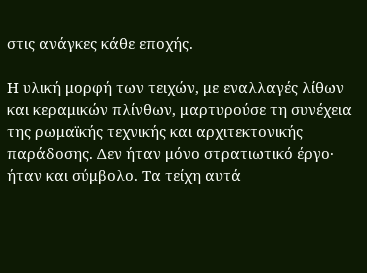στις ανάγκες κάθε εποχής.

Η υλική μορφή των τειχών, με εναλλαγές λίθων και κεραμικών πλίνθων, μαρτυρούσε τη συνέχεια της ρωμαϊκής τεχνικής και αρχιτεκτονικής παράδοσης. Δεν ήταν μόνο στρατιωτικό έργο· ήταν και σύμβολο. Τα τείχη αυτά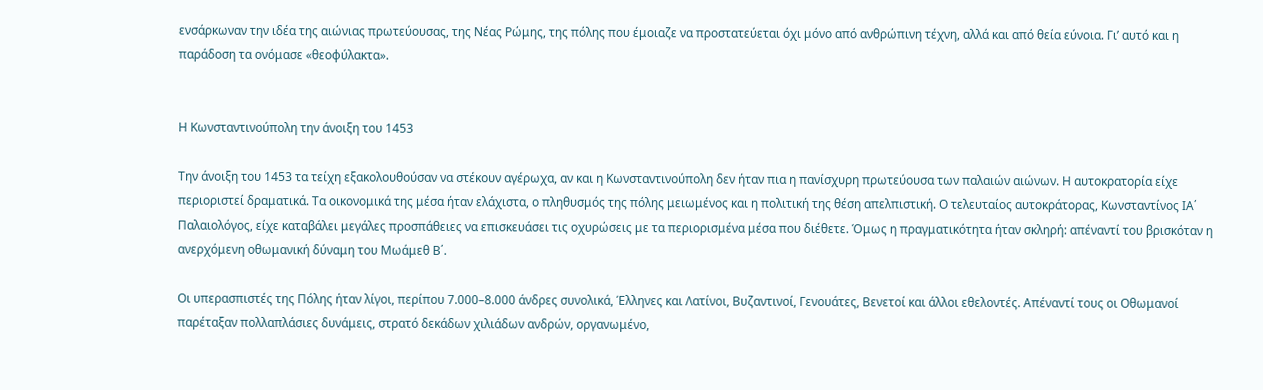ενσάρκωναν την ιδέα της αιώνιας πρωτεύουσας, της Νέας Ρώμης, της πόλης που έμοιαζε να προστατεύεται όχι μόνο από ανθρώπινη τέχνη, αλλά και από θεία εύνοια. Γι’ αυτό και η παράδοση τα ονόμασε «θεοφύλακτα».


Η Κωνσταντινούπολη την άνοιξη του 1453

Την άνοιξη του 1453 τα τείχη εξακολουθούσαν να στέκουν αγέρωχα, αν και η Κωνσταντινούπολη δεν ήταν πια η πανίσχυρη πρωτεύουσα των παλαιών αιώνων. Η αυτοκρατορία είχε περιοριστεί δραματικά. Τα οικονομικά της μέσα ήταν ελάχιστα, ο πληθυσμός της πόλης μειωμένος και η πολιτική της θέση απελπιστική. Ο τελευταίος αυτοκράτορας, Κωνσταντίνος ΙΑ΄ Παλαιολόγος, είχε καταβάλει μεγάλες προσπάθειες να επισκευάσει τις οχυρώσεις με τα περιορισμένα μέσα που διέθετε. Όμως η πραγματικότητα ήταν σκληρή: απέναντί του βρισκόταν η ανερχόμενη οθωμανική δύναμη του Μωάμεθ Β΄.

Οι υπερασπιστές της Πόλης ήταν λίγοι, περίπου 7.000–8.000 άνδρες συνολικά, Έλληνες και Λατίνοι, Βυζαντινοί, Γενουάτες, Βενετοί και άλλοι εθελοντές. Απέναντί τους οι Οθωμανοί παρέταξαν πολλαπλάσιες δυνάμεις, στρατό δεκάδων χιλιάδων ανδρών, οργανωμένο,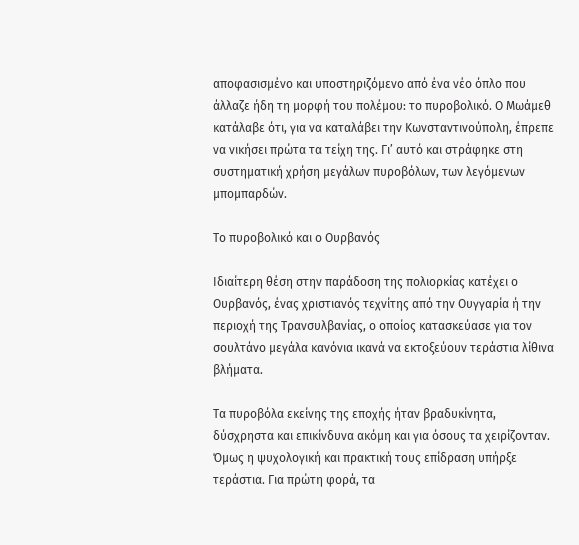αποφασισμένο και υποστηριζόμενο από ένα νέο όπλο που άλλαζε ήδη τη μορφή του πολέμου: το πυροβολικό. Ο Μωάμεθ κατάλαβε ότι, για να καταλάβει την Κωνσταντινούπολη, έπρεπε να νικήσει πρώτα τα τείχη της. Γι’ αυτό και στράφηκε στη συστηματική χρήση μεγάλων πυροβόλων, των λεγόμενων μπομπαρδών.

Το πυροβολικό και ο Ουρβανός

Ιδιαίτερη θέση στην παράδοση της πολιορκίας κατέχει ο Ουρβανός, ένας χριστιανός τεχνίτης από την Ουγγαρία ή την περιοχή της Τρανσυλβανίας, ο οποίος κατασκεύασε για τον σουλτάνο μεγάλα κανόνια ικανά να εκτοξεύουν τεράστια λίθινα βλήματα.

Τα πυροβόλα εκείνης της εποχής ήταν βραδυκίνητα, δύσχρηστα και επικίνδυνα ακόμη και για όσους τα χειρίζονταν. Όμως η ψυχολογική και πρακτική τους επίδραση υπήρξε τεράστια. Για πρώτη φορά, τα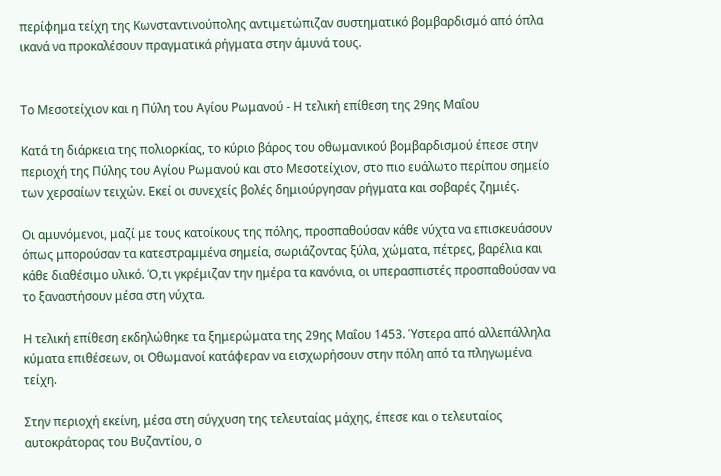περίφημα τείχη της Κωνσταντινούπολης αντιμετώπιζαν συστηματικό βομβαρδισμό από όπλα ικανά να προκαλέσουν πραγματικά ρήγματα στην άμυνά τους.


Το Μεσοτείχιον και η Πύλη του Αγίου Ρωμανού - Η τελική επίθεση της 29ης Μαΐου

Κατά τη διάρκεια της πολιορκίας, το κύριο βάρος του οθωμανικού βομβαρδισμού έπεσε στην περιοχή της Πύλης του Αγίου Ρωμανού και στο Μεσοτείχιον, στο πιο ευάλωτο περίπου σημείο των χερσαίων τειχών. Εκεί οι συνεχείς βολές δημιούργησαν ρήγματα και σοβαρές ζημιές.

Οι αμυνόμενοι, μαζί με τους κατοίκους της πόλης, προσπαθούσαν κάθε νύχτα να επισκευάσουν όπως μπορούσαν τα κατεστραμμένα σημεία, σωριάζοντας ξύλα, χώματα, πέτρες, βαρέλια και κάθε διαθέσιμο υλικό. Ό,τι γκρέμιζαν την ημέρα τα κανόνια, οι υπερασπιστές προσπαθούσαν να το ξαναστήσουν μέσα στη νύχτα.

Η τελική επίθεση εκδηλώθηκε τα ξημερώματα της 29ης Μαΐου 1453. Ύστερα από αλλεπάλληλα κύματα επιθέσεων, οι Οθωμανοί κατάφεραν να εισχωρήσουν στην πόλη από τα πληγωμένα τείχη.

Στην περιοχή εκείνη, μέσα στη σύγχυση της τελευταίας μάχης, έπεσε και ο τελευταίος αυτοκράτορας του Βυζαντίου, ο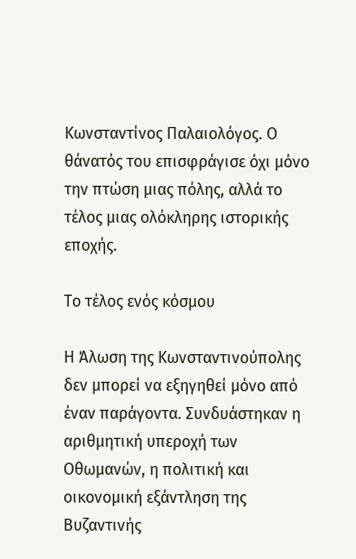Κωνσταντίνος Παλαιολόγος. Ο θάνατός του επισφράγισε όχι μόνο την πτώση μιας πόλης, αλλά το τέλος μιας ολόκληρης ιστορικής εποχής.

Το τέλος ενός κόσμου

Η Άλωση της Κωνσταντινούπολης δεν μπορεί να εξηγηθεί μόνο από έναν παράγοντα. Συνδυάστηκαν η αριθμητική υπεροχή των Οθωμανών, η πολιτική και οικονομική εξάντληση της Βυζαντινής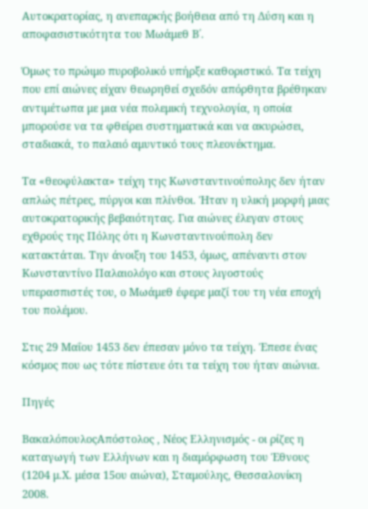Αυτοκρατορίας, η ανεπαρκής βοήθεια από τη Δύση και η αποφασιστικότητα του Μωάμεθ Β΄.

Όμως το πρώιμο πυροβολικό υπήρξε καθοριστικό. Τα τείχη που επί αιώνες είχαν θεωρηθεί σχεδόν απόρθητα βρέθηκαν αντιμέτωπα με μια νέα πολεμική τεχνολογία, η οποία μπορούσε να τα φθείρει συστηματικά και να ακυρώσει, σταδιακά, το παλαιό αμυντικό τους πλεονέκτημα.

Τα «θεοφύλακτα» τείχη της Κωνσταντινούπολης δεν ήταν απλώς πέτρες, πύργοι και πλίνθοι. Ήταν η υλική μορφή μιας αυτοκρατορικής βεβαιότητας. Για αιώνες έλεγαν στους εχθρούς της Πόλης ότι η Κωνσταντινούπολη δεν κατακτάται. Την άνοιξη του 1453, όμως, απέναντι στον Κωνσταντίνο Παλαιολόγο και στους λιγοστούς υπερασπιστές του, ο Μωάμεθ έφερε μαζί του τη νέα εποχή του πολέμου.

Στις 29 Μαΐου 1453 δεν έπεσαν μόνο τα τείχη. Έπεσε ένας κόσμος που ως τότε πίστευε ότι τα τείχη του ήταν αιώνια.

Πηγές

ΒακαλόπουλοςΑπόστολος , Νέος Ελληνισμός - οι ρίζες η καταγωγή των Ελλήνων και η διαμόρφωση του Έθνους (1204 μ.Χ. μέσα 15ου αιώνα), Σταμούλης, Θεσσαλονίκη 2008.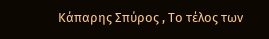Κάπαρης Σπύρος , Το τέλος των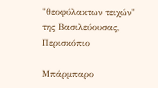"θεοφύλακτων τειχών" της Βασιλεύουσας, Περισκόπιο

Μπάρμπαρο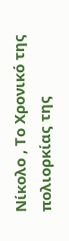Νίκολο , Το Χρονικό της πολιορκίας της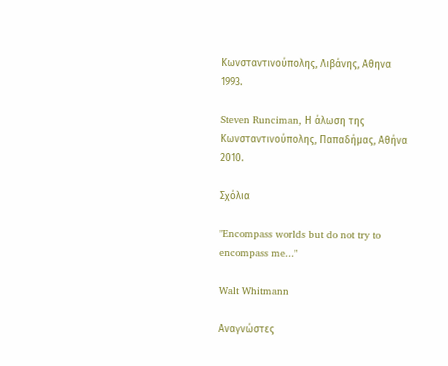Κωνσταντινούπολης, Λιβάνης, Aθηνα 1993.

Steven Runciman, Η άλωση της Κωνσταντινούπολης, Παπαδήμας, Αθήνα 2010.

Σχόλια

"Encompass worlds but do not try to encompass me..."

Walt Whitmann

Αναγνώστες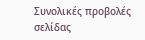Συνολικές προβολές σελίδας